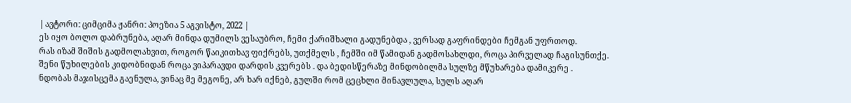| ავტორი: ციმციმა ჟანრი: პოეზია 5 აგვისტო, 2022 |
ეს იყო ბოლო დაბრუნება, აღარ მინდა დუმილს ვესაუბრო, ჩემი ქარიშხალი გადუნებდა , ვერსად გაფრინდები ჩემგან უფრთოდ.
რას იზამ შიშის გადმოლახვით, როგორ წაიკითხავ ფიქრებს, უთქმელს , ჩემში იმ წამიდან გადმოსახლდი, როცა პირველად ჩაგისუნთქე.
შენი წუხილების კიდობნიდან როცა ვიპარავდი დარდის კვერებს . და ბედისწერაზე მინდობილმა სულზე მწუხარება დამიკერე .
ნდობას მაჯისცემა გაენულა, ვინაც მე მეგონე, არ ხარ იქნებ, გულში რომ ცეცხლი მინავლულა, სულს აღარ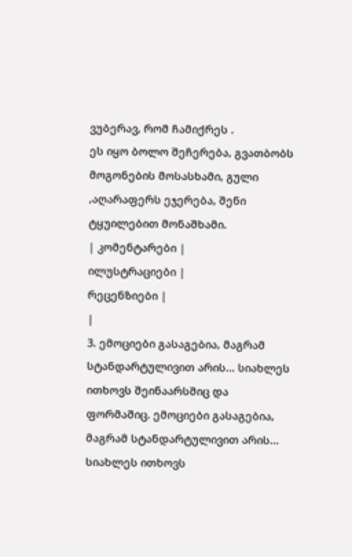ვუბერავ, რომ ჩამიქრეს .
ეს იყო ბოლო შეჩერება, გვათბობს მოგონების მოსასხამი, გული ,აღარაფერს ეჯერება, შენი ტყუილებით მონაშხამი.
| კომენტარები |
ილუსტრაციები |
რეცენზიები |
|
3. ემოციები გასაგებია, მაგრამ სტანდარტულივით არის... სიახლეს ითხოვს შეინაარსშიც და ფორმაშიც. ემოციები გასაგებია, მაგრამ სტანდარტულივით არის... სიახლეს ითხოვს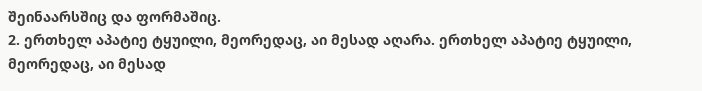შეინაარსშიც და ფორმაშიც.
2. ერთხელ აპატიე ტყუილი, მეორედაც, აი მესად აღარა. ერთხელ აპატიე ტყუილი, მეორედაც, აი მესად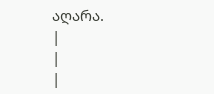აღარა.
|
|
|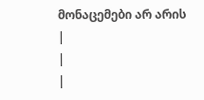მონაცემები არ არის |
|
|